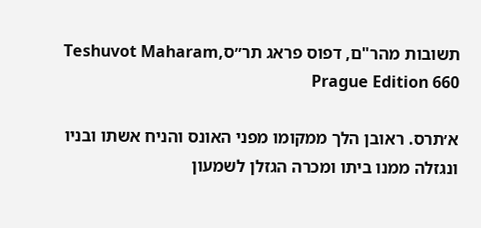תשובות מהר"ם, דפוס פראג תר״סTeshuvot Maharam, Prague Edition 660

א׳תרס. ראובן הלך ממקומו מפני האונס והניח אשתו ובניו ונגזלה ממנו ביתו ומכרה הגזלן לשמעון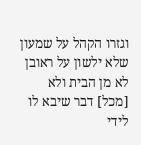וגזרו הקהל על שמעון שלא ילשון על ראובן לא מן הבית ולא [מכל] דבר שיבא לו לידי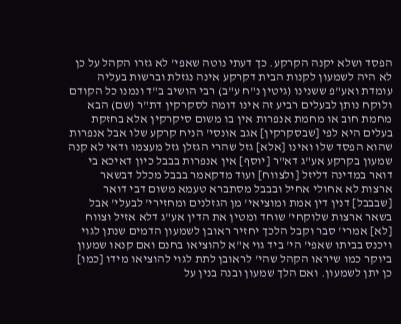הפסד ושלא יקנה הקרקע. כך דעתי נוטה שאפי' לא גזרו הקהל על כן לא היה לשמעון לקנות הבית דקרקע אינה נגזלת וברשות בעליה עומדת ואע"פ ששנינו (גיטין נ"ח ע"ב) רבי הושיב ב"ד ונמנו כל הקודם ולוקח נותן לבעלים רביע זה אינו דומה לסקרקין דת"ר (שם) הבא מחמת חוב או מחמת אנפרות אין בו משום סיקרקין אלא בחזקת בעלים היא לפי [שבסקרקין] אגב אונסי' הניח קרקע שלו אבל אנפרות שהוא הפסד שלו ואינו [אלא] גזל שהרי הגזלן גזל מעצמו ודאי לא קנה שמעון בקרקע אע"ג דא"ר [יוסף] אין אנפרות בבבל כיון דאיכא בי דואר במדינה דליזל [ולצווח] ועוד מדקאמר בבבל מכלל דבשאר ארצות לא אחולי אחיל ובבבל מסתברא טעמא משום דבי דואר [שבבבל] דנין דין אמת ומוציאי' מן הגזלנים ומחזירי' לבעלי' אבל בשאר ארצות שלוקחי' שוחד ומטין את הדין אע"ג דלא אזיל וצווח [לא] אמרי' סבר וקבל הלכך יחזיר ראובן לשמעון הדמים שנתן לגוי ויכנס בביתו שאפי' הי' ביד גוי א"א להוציאו בחנם ואם קנאו שמעון ביוקר כמו שיראו הקהל שהי' לראובן לתת לגוי להוציאו מידו [כמו] כן יתן לשמעון. ואם הלך שמעון ובנה בנין על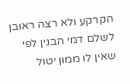הקרקע ולא רצה ראובן לשלם דמי הבנין לפי שאין לו ממון יטול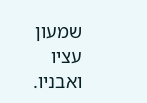שמעון עציו ואבניו.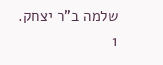שלמה ב"ר יצחק.
1